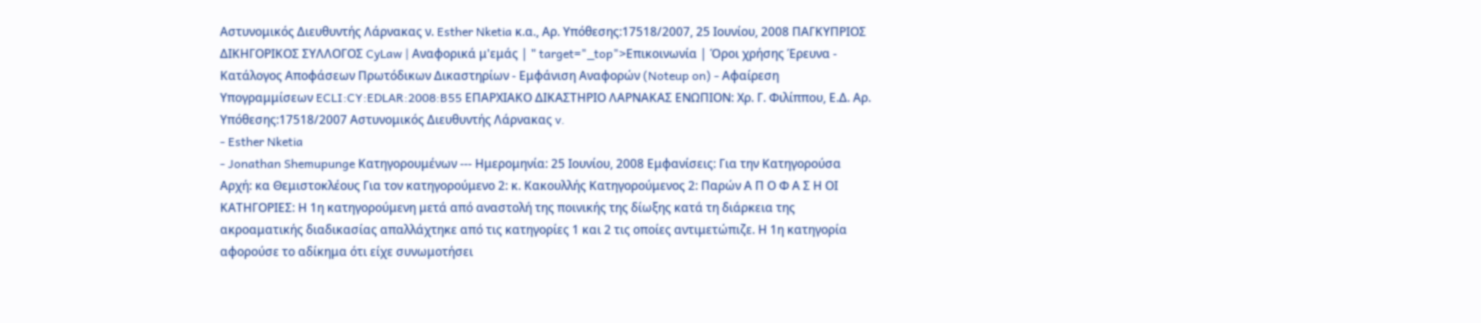Αστυνομικός Διευθυντής Λάρνακας ν. Esther Nketia κ.α., Αρ. Υπόθεσης:17518/2007, 25 Ιουνίου, 2008 ΠΑΓΚΥΠΡΙΟΣ ΔΙΚΗΓΟΡΙΚΟΣ ΣΥΛΛΟΓΟΣ CyLaw | Αναφορικά μ'εμάς | " target="_top">Επικοινωνία | Όροι χρήσης Έρευνα - Κατάλογος Αποφάσεων Πρωτόδικων Δικαστηρίων - Εμφάνιση Αναφορών (Noteup on) - Αφαίρεση Υπογραμμίσεων ECLI:CY:EDLAR:2008:B55 ΕΠΑΡΧΙΑΚΟ ΔΙΚΑΣΤΗΡΙΟ ΛΑΡΝΑΚΑΣ ΕΝΩΠΙΟΝ: Χρ. Γ. Φιλίππου, Ε.Δ. Αρ. Υπόθεσης:17518/2007 Αστυνομικός Διευθυντής Λάρνακας v.
- Esther Nketia
- Jonathan Shemupunge Κατηγορουμένων --- Ημερομηνία: 25 Ιουνίου, 2008 Εμφανίσεις: Για την Κατηγορούσα Αρχή: κα Θεμιστοκλέους Για τον κατηγορούμενο 2: κ. Κακουλλής Κατηγορούμενος 2: Παρών Α Π Ο Φ Α Σ Η ΟΙ ΚΑΤΗΓΟΡΙΕΣ: Η 1η κατηγορούμενη μετά από αναστολή της ποινικής της δίωξης κατά τη διάρκεια της ακροαματικής διαδικασίας απαλλάχτηκε από τις κατηγορίες 1 και 2 τις οποίες αντιμετώπιζε. Η 1η κατηγορία αφορούσε το αδίκημα ότι είχε συνωμοτήσει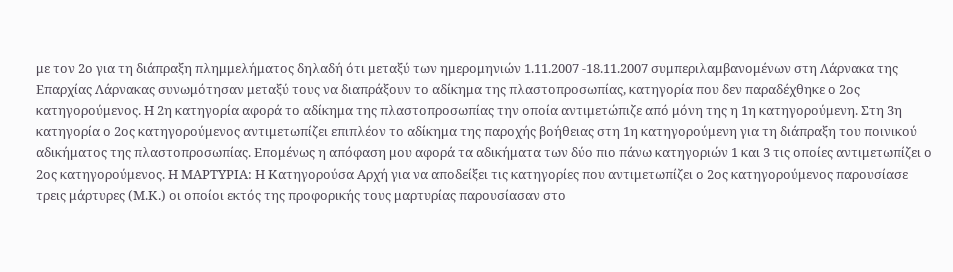με τον 2ο για τη διάπραξη πλημμελήματος δηλαδή ότι μεταξύ των ημερομηνιών 1.11.2007 -18.11.2007 συμπεριλαμβανομένων στη Λάρνακα της Επαρχίας Λάρνακας συνωμότησαν μεταξύ τους να διαπράξουν το αδίκημα της πλαστοπροσωπίας, κατηγορία που δεν παραδέχθηκε ο 2ος κατηγορούμενος. Η 2η κατηγορία αφορά το αδίκημα της πλαστοπροσωπίας την οποία αντιμετώπιζε από μόνη της η 1η κατηγορούμενη. Στη 3η κατηγορία ο 2ος κατηγορούμενος αντιμετωπίζει επιπλέον το αδίκημα της παροχής βοήθειας στη 1η κατηγορούμενη για τη διάπραξη του ποινικού αδικήματος της πλαστοπροσωπίας. Επομένως η απόφαση μου αφορά τα αδικήματα των δύο πιο πάνω κατηγοριών 1 και 3 τις οποίες αντιμετωπίζει ο 2ος κατηγορούμενος. Η ΜΑΡΤΥΡΙΑ: Η Κατηγορούσα Αρχή για να αποδείξει τις κατηγορίες που αντιμετωπίζει ο 2ος κατηγορούμενος παρουσίασε τρεις μάρτυρες (Μ.Κ.) οι οποίοι εκτός της προφορικής τους μαρτυρίας παρουσίασαν στο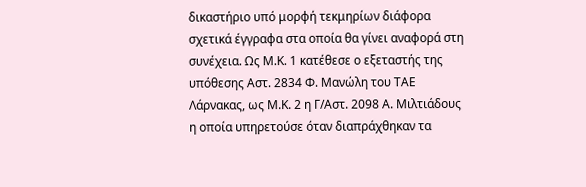δικαστήριο υπό μορφή τεκμηρίων διάφορα σχετικά έγγραφα στα οποία θα γίνει αναφορά στη συνέχεια. Ως Μ.Κ. 1 κατέθεσε ο εξεταστής της υπόθεσης Αστ. 2834 Φ. Μανώλη του ΤΑΕ Λάρνακας, ως Μ.Κ. 2 η Γ/Αστ. 2098 Α. Μιλτιάδους η οποία υπηρετούσε όταν διαπράχθηκαν τα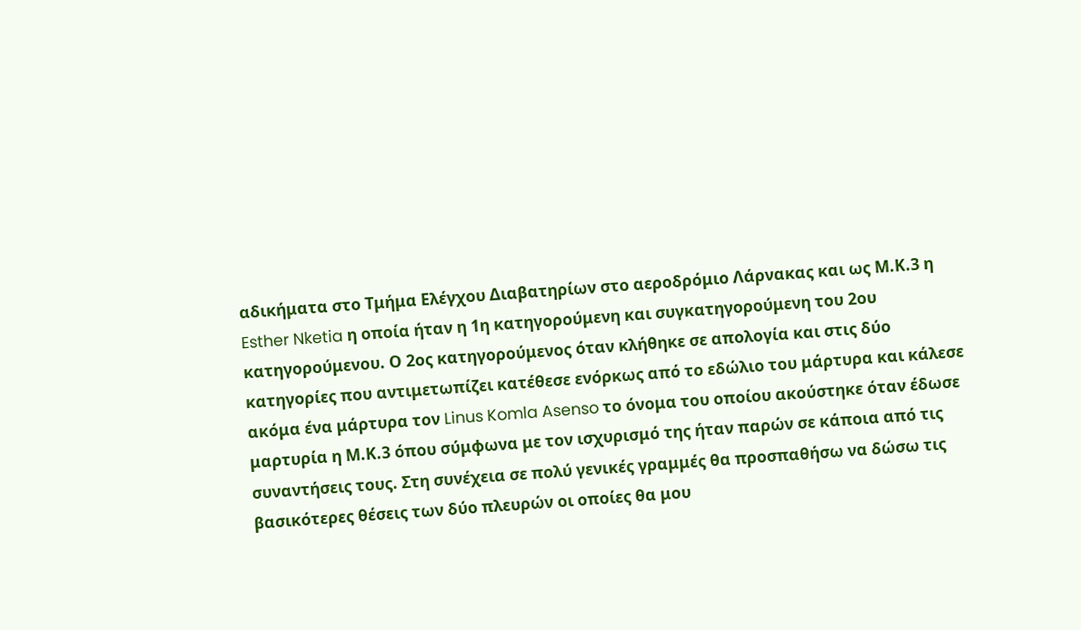αδικήματα στο Τμήμα Ελέγχου Διαβατηρίων στο αεροδρόμιο Λάρνακας και ως Μ.Κ.3 η Esther Nketia η οποία ήταν η 1η κατηγορούμενη και συγκατηγορούμενη του 2ου κατηγορούμενου. Ο 2ος κατηγορούμενος όταν κλήθηκε σε απολογία και στις δύο κατηγορίες που αντιμετωπίζει κατέθεσε ενόρκως από το εδώλιο του μάρτυρα και κάλεσε ακόμα ένα μάρτυρα τον Linus Komla Asenso το όνομα του οποίου ακούστηκε όταν έδωσε μαρτυρία η Μ.Κ.3 όπου σύμφωνα με τον ισχυρισμό της ήταν παρών σε κάποια από τις συναντήσεις τους. Στη συνέχεια σε πολύ γενικές γραμμές θα προσπαθήσω να δώσω τις βασικότερες θέσεις των δύο πλευρών οι οποίες θα μου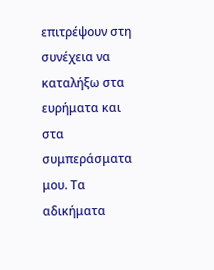επιτρέψουν στη συνέχεια να καταλήξω στα ευρήματα και στα συμπεράσματα μου. Τα αδικήματα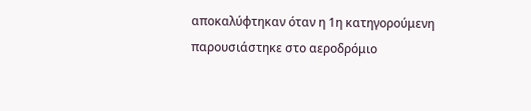αποκαλύφτηκαν όταν η 1η κατηγορούμενη παρουσιάστηκε στο αεροδρόμιο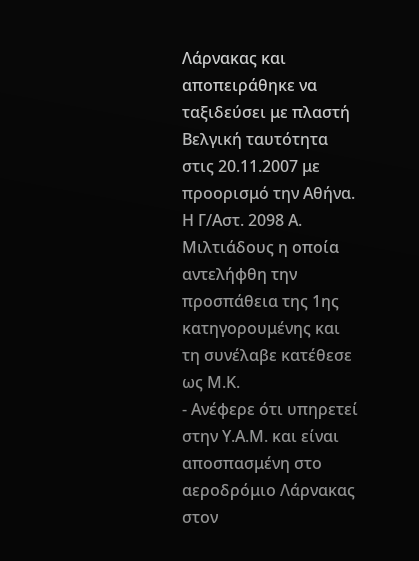Λάρνακας και αποπειράθηκε να ταξιδεύσει με πλαστή Βελγική ταυτότητα στις 20.11.2007 με προορισμό την Αθήνα. Η Γ/Αστ. 2098 Α. Μιλτιάδους η οποία αντελήφθη την προσπάθεια της 1ης κατηγορουμένης και τη συνέλαβε κατέθεσε ως Μ.Κ.
- Ανέφερε ότι υπηρετεί στην Υ.Α.Μ. και είναι αποσπασμένη στο αεροδρόμιο Λάρνακας στον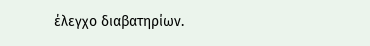έλεγχο διαβατηρίων.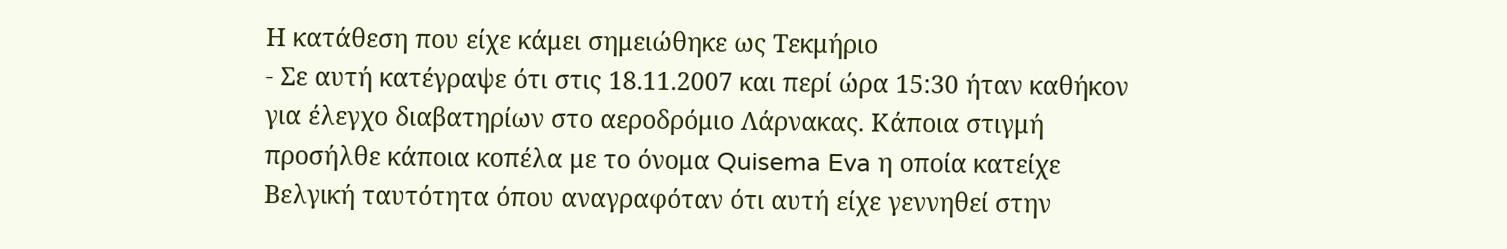Η κατάθεση που είχε κάμει σημειώθηκε ως Τεκμήριο
- Σε αυτή κατέγραψε ότι στις 18.11.2007 και περί ώρα 15:30 ήταν καθήκον για έλεγχο διαβατηρίων στο αεροδρόμιο Λάρνακας. Κάποια στιγμή προσήλθε κάποια κοπέλα με το όνομα Quisema Eva η οποία κατείχε Βελγική ταυτότητα όπου αναγραφόταν ότι αυτή είχε γεννηθεί στην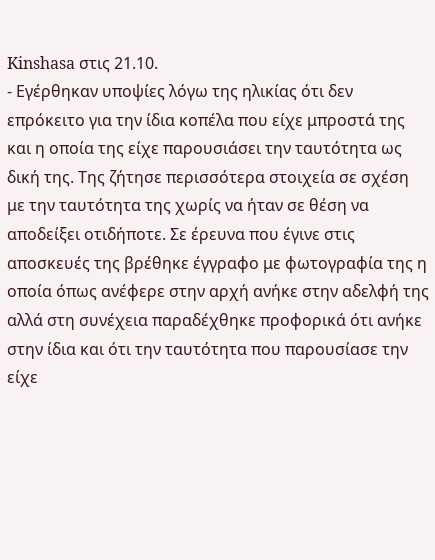Kinshasa στις 21.10.
- Εγέρθηκαν υποψίες λόγω της ηλικίας ότι δεν επρόκειτο για την ίδια κοπέλα που είχε μπροστά της και η οποία της είχε παρουσιάσει την ταυτότητα ως δική της. Της ζήτησε περισσότερα στοιχεία σε σχέση με την ταυτότητα της χωρίς να ήταν σε θέση να αποδείξει οτιδήποτε. Σε έρευνα που έγινε στις αποσκευές της βρέθηκε έγγραφο με φωτογραφία της η οποία όπως ανέφερε στην αρχή ανήκε στην αδελφή της αλλά στη συνέχεια παραδέχθηκε προφορικά ότι ανήκε στην ίδια και ότι την ταυτότητα που παρουσίασε την είχε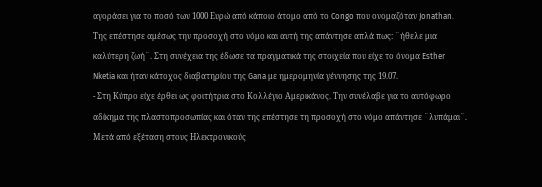αγοράσει για το ποσό των 1000 Ευρώ από κάποιο άτομο από το Congo που ονομαζόταν Jonathan. Της επέστησε αμέσως την προσοχή στο νόμο και αυτή της απάντησε απλά πως: ¨ήθελε μια καλύτερη ζωή¨. Στη συνέχεια της έδωσε τα πραγματικά της στοιχεία που είχε το όνομα Esther Nketia και ήταν κάτοχος διαβατηρίου της Gana με ημερομηνία γέννησης της 19.07.
- Στη Κύπρο είχε έρθει ως φοιτήτρια στο Κολλέγιο Αμερικάνος. Την συνέλαβε για το αυτόφωρο αδίκημα της πλαστοπροσωπίας και όταν της επέστησε τη προσοχή στο νόμο απάντησε ¨λυπάμαι¨. Μετά από εξέταση στους Ηλεκτρονικούς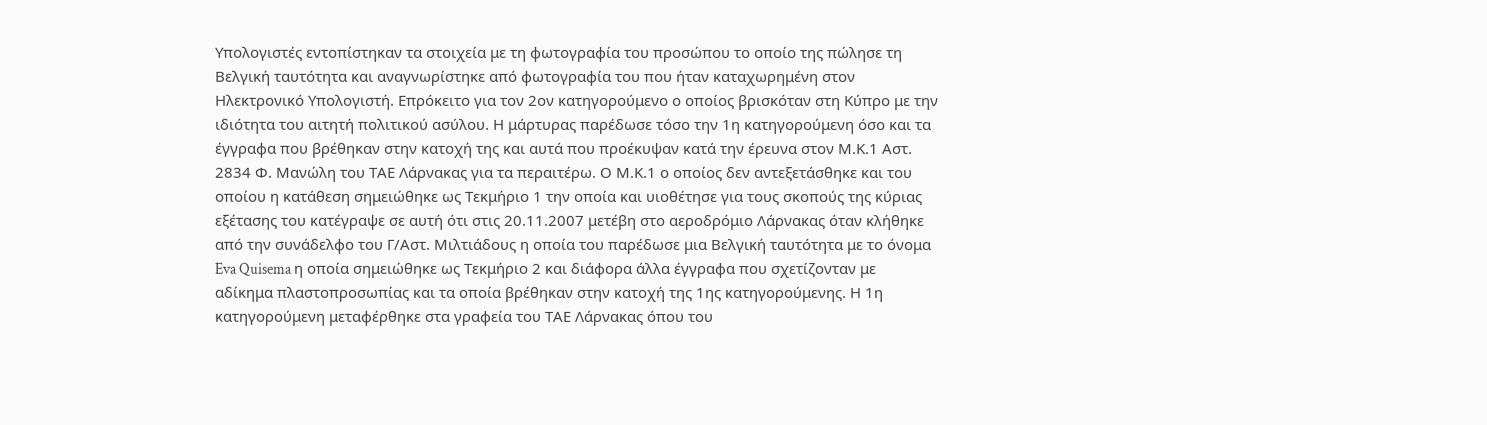Υπολογιστές εντοπίστηκαν τα στοιχεία με τη φωτογραφία του προσώπου το οποίο της πώλησε τη Βελγική ταυτότητα και αναγνωρίστηκε από φωτογραφία του που ήταν καταχωρημένη στον Ηλεκτρονικό Υπολογιστή. Επρόκειτο για τον 2ον κατηγορούμενο ο οποίος βρισκόταν στη Κύπρο με την ιδιότητα του αιτητή πολιτικού ασύλου. Η μάρτυρας παρέδωσε τόσο την 1η κατηγορούμενη όσο και τα έγγραφα που βρέθηκαν στην κατοχή της και αυτά που προέκυψαν κατά την έρευνα στον Μ.Κ.1 Αστ. 2834 Φ. Μανώλη του ΤΑΕ Λάρνακας για τα περαιτέρω. Ο Μ.Κ.1 ο οποίος δεν αντεξετάσθηκε και του οποίου η κατάθεση σημειώθηκε ως Τεκμήριο 1 την οποία και υιοθέτησε για τους σκοπούς της κύριας εξέτασης του κατέγραψε σε αυτή ότι στις 20.11.2007 μετέβη στο αεροδρόμιο Λάρνακας όταν κλήθηκε από την συνάδελφο του Γ/Αστ. Μιλτιάδους η οποία του παρέδωσε μια Βελγική ταυτότητα με το όνομα Eva Quisema η οποία σημειώθηκε ως Τεκμήριο 2 και διάφορα άλλα έγγραφα που σχετίζονταν με αδίκημα πλαστοπροσωπίας και τα οποία βρέθηκαν στην κατοχή της 1ης κατηγορούμενης. Η 1η κατηγορούμενη μεταφέρθηκε στα γραφεία του ΤΑΕ Λάρνακας όπου του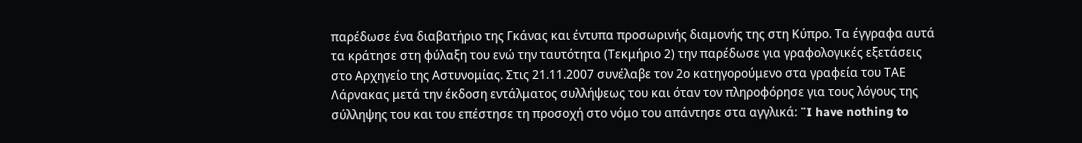παρέδωσε ένα διαβατήριο της Γκάνας και έντυπα προσωρινής διαμονής της στη Κύπρο. Τα έγγραφα αυτά τα κράτησε στη φύλαξη του ενώ την ταυτότητα (Τεκμήριο 2) την παρέδωσε για γραφολογικές εξετάσεις στο Αρχηγείο της Αστυνομίας. Στις 21.11.2007 συνέλαβε τον 2ο κατηγορούμενο στα γραφεία του ΤΑΕ Λάρνακας μετά την έκδοση εντάλματος συλλήψεως του και όταν τον πληροφόρησε για τους λόγους της σύλληψης του και του επέστησε τη προσοχή στο νόμο του απάντησε στα αγγλικά: ¨I have nothing to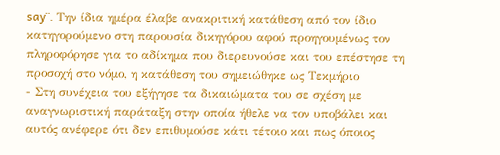say¨. Την ίδια ημέρα έλαβε ανακριτική κατάθεση από τον ίδιο κατηγορούμενο στη παρουσία δικηγόρου αφού προηγουμένως τον πληροφόρησε για το αδίκημα που διερευνούσε και του επέστησε τη προσοχή στο νόμο, η κατάθεση του σημειώθηκε ως Τεκμήριο
- Στη συνέχεια του εξήγησε τα δικαιώματα του σε σχέση με αναγνωριστική παράταξη στην οποία ήθελε να τον υποβάλει και αυτός ανέφερε ότι δεν επιθυμούσε κάτι τέτοιο και πως όποιος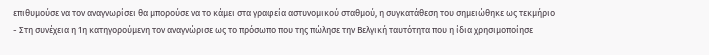επιθυμούσε να τον αναγνωρίσει θα μπορούσε να το κάμει στα γραφεία αστυνομικού σταθμού, η συγκατάθεση του σημειώθηκε ως τεκμήριο
- Στη συνέχεια η 1η κατηγορούμενη τον αναγνώρισε ως το πρόσωπο που της πώλησε την Βελγική ταυτότητα που η ίδια χρησιμοποίησε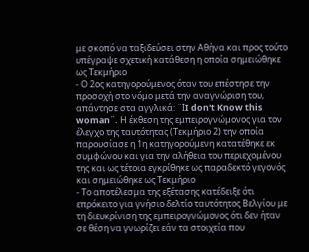με σκοπό να ταξιδεύσει στην Αθήνα και προς τούτο υπέγραψε σχετική κατάθεση η οποία σημειώθηκε ως Τεκμήριο
- Ο 2ος κατηγορούμενος όταν του επέστησε την προσοχή στο νόμο μετά την αναγνώριση του, απάντησε στα αγγλικά: ¨ΙI don't Know this woman¨. Η έκθεση της εμπειρογνώμονος για τον έλεγχο της ταυτότητας (Τεκμήριο 2) την οποία παρουσίασε η 1η κατηγορούμενη κατατέθηκε εκ συμφώνου και για την αλήθεια του περιεχομένου της και ως τέτοια εγκρίθηκε ως παραδεκτό γεγονός και σημειώθηκε ως Τεκμήριο
- Το αποτέλεσμα της εξέτασης κατέδειξε ότι επρόκειτο για γνήσιο δελτίο ταυτότητος Βελγίου με τη διευκρίνιση της εμπειρογνώμονος ότι δεν ήταν σε θέση να γνωρίζει εάν τα στοιχεία που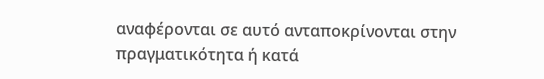αναφέρονται σε αυτό ανταποκρίνονται στην πραγματικότητα ή κατά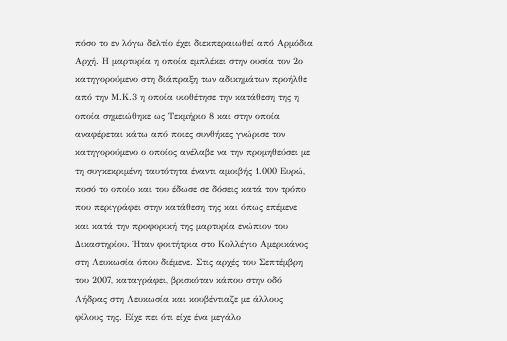πόσο το εν λόγω δελτίο έχει διεκπεραιωθεί από Αρμόδια Αρχή. Η μαρτυρία η οποία εμπλέκει στην ουσία τον 2ο κατηγορούμενο στη διάπραξη των αδικημάτων προήλθε από την Μ.Κ.3 η οποία υιοθέτησε την κατάθεση της η οποία σημειώθηκε ως Τεκμήριο 8 και στην οποία αναφέρεται κάτω από ποιες συνθήκες γνώρισε τον κατηγορούμενο ο οποίος ανέλαβε να την προμηθεύσει με τη συγκεκριμένη ταυτότητα έναντι αμοιβής 1.000 Ευρώ, ποσό το οποίο και του έδωσε σε δόσεις κατά τον τρόπο που περιγράφει στην κατάθεση της και όπως επέμενε και κατά την προφορική της μαρτυρία ενώπιον του Δικαστηρίου. Ήταν φοιτήτρια στο Κολλέγιο Αμερικάνος στη Λευκωσία όπου διέμενε. Στις αρχές του Σεπτέμβρη του 2007, καταγράφει, βρισκόταν κάπου στην οδό Λήδρας στη Λευκωσία και κουβέντιαζε με άλλους φίλους της. Είχε πει ότι είχε ένα μεγάλο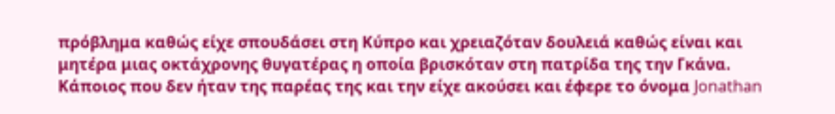πρόβλημα καθώς είχε σπουδάσει στη Κύπρο και χρειαζόταν δουλειά καθώς είναι και μητέρα μιας οκτάχρονης θυγατέρας η οποία βρισκόταν στη πατρίδα της την Γκάνα. Κάποιος που δεν ήταν της παρέας της και την είχε ακούσει και έφερε το όνομα Jonathan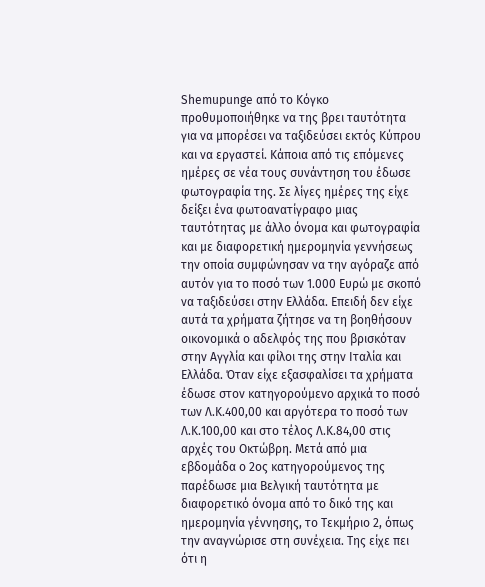Shemupunge από το Κόγκο προθυμοποιήθηκε να της βρει ταυτότητα για να μπορέσει να ταξιδεύσει εκτός Κύπρου και να εργαστεί. Κάποια από τις επόμενες ημέρες σε νέα τους συνάντηση του έδωσε φωτογραφία της. Σε λίγες ημέρες της είχε δείξει ένα φωτοανατίγραφο μιας ταυτότητας με άλλο όνομα και φωτογραφία και με διαφορετική ημερομηνία γεννήσεως την οποία συμφώνησαν να την αγόραζε από αυτόν για το ποσό των 1.000 Ευρώ με σκοπό να ταξιδεύσει στην Ελλάδα. Επειδή δεν είχε αυτά τα χρήματα ζήτησε να τη βοηθήσουν οικονομικά ο αδελφός της που βρισκόταν στην Αγγλία και φίλοι της στην Ιταλία και Ελλάδα. Όταν είχε εξασφαλίσει τα χρήματα έδωσε στον κατηγορούμενο αρχικά το ποσό των Λ.Κ.400,00 και αργότερα το ποσό των Λ.Κ.100,00 και στο τέλος Λ.Κ.84,00 στις αρχές του Οκτώβρη. Μετά από μια εβδομάδα ο 2ος κατηγορούμενος της παρέδωσε μια Βελγική ταυτότητα με διαφορετικό όνομα από το δικό της και ημερομηνία γέννησης, το Τεκμήριο 2, όπως την αναγνώρισε στη συνέχεια. Της είχε πει ότι η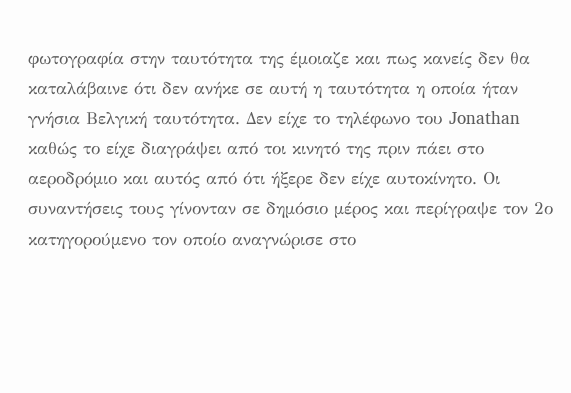φωτογραφία στην ταυτότητα της έμοιαζε και πως κανείς δεν θα καταλάβαινε ότι δεν ανήκε σε αυτή η ταυτότητα η οποία ήταν γνήσια Βελγική ταυτότητα. Δεν είχε το τηλέφωνο του Jonathan καθώς το είχε διαγράψει από τοι κινητό της πριν πάει στο αεροδρόμιο και αυτός από ότι ήξερε δεν είχε αυτοκίνητο. Οι συναντήσεις τους γίνονταν σε δημόσιο μέρος και περίγραψε τον 2ο κατηγορούμενο τον οποίο αναγνώρισε στο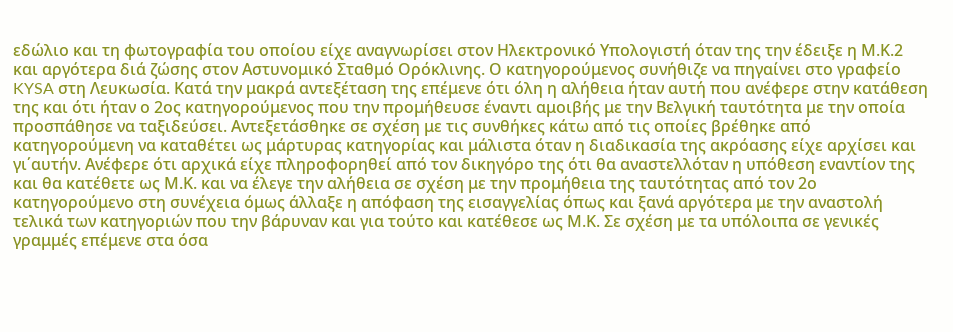εδώλιο και τη φωτογραφία του οποίου είχε αναγνωρίσει στον Ηλεκτρονικό Υπολογιστή όταν της την έδειξε η Μ.Κ.2 και αργότερα διά ζώσης στον Αστυνομικό Σταθμό Ορόκλινης. Ο κατηγορούμενος συνήθιζε να πηγαίνει στο γραφείο KYSA στη Λευκωσία. Κατά την μακρά αντεξέταση της επέμενε ότι όλη η αλήθεια ήταν αυτή που ανέφερε στην κατάθεση της και ότι ήταν ο 2ος κατηγορούμενος που την προμήθευσε έναντι αμοιβής με την Βελγική ταυτότητα με την οποία προσπάθησε να ταξιδεύσει. Αντεξετάσθηκε σε σχέση με τις συνθήκες κάτω από τις οποίες βρέθηκε από κατηγορούμενη να καταθέτει ως μάρτυρας κατηγορίας και μάλιστα όταν η διαδικασία της ακρόασης είχε αρχίσει και γι΄αυτήν. Ανέφερε ότι αρχικά είχε πληροφορηθεί από τον δικηγόρο της ότι θα αναστελλόταν η υπόθεση εναντίον της και θα κατέθετε ως Μ.Κ. και να έλεγε την αλήθεια σε σχέση με την προμήθεια της ταυτότητας από τον 2ο κατηγορούμενο στη συνέχεια όμως άλλαξε η απόφαση της εισαγγελίας όπως και ξανά αργότερα με την αναστολή τελικά των κατηγοριών που την βάρυναν και για τούτο και κατέθεσε ως Μ.Κ. Σε σχέση με τα υπόλοιπα σε γενικές γραμμές επέμενε στα όσα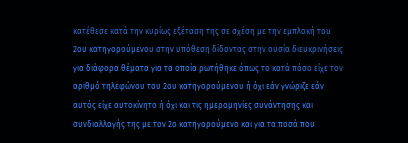κατέθεσε κατά την κυρίως εξέταση της σε σχέση με την εμπλοκή του 2ου κατηγορούμενου στην υπόθεση δίδοντας στην ουσία διευκρινήσεις για διάφορα θέματα για τα οποία ρωτήθηκε όπως το κατά πόσο είχε τον αριθμό τηλεφώνου του 2ου κατηγορούμενου ή όχι εάν γνώριζε εάν αυτός είχε αυτοκίνητο ή όχι και τις ημερομηνίες συνάντησης και συνδιαλλαγής της με τον 2ο κατηγορούμενο και για τα ποσά που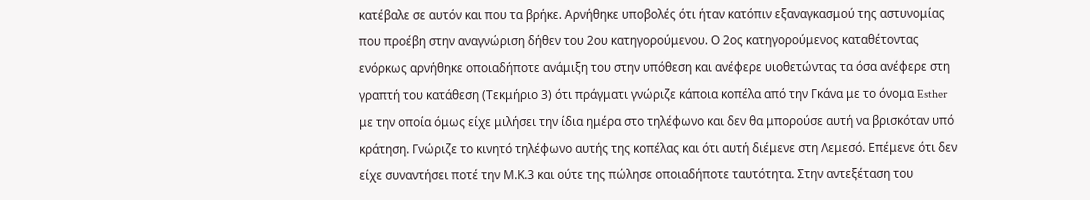κατέβαλε σε αυτόν και που τα βρήκε. Αρνήθηκε υποβολές ότι ήταν κατόπιν εξαναγκασμού της αστυνομίας που προέβη στην αναγνώριση δήθεν του 2ου κατηγορούμενου. Ο 2ος κατηγορούμενος καταθέτοντας ενόρκως αρνήθηκε οποιαδήποτε ανάμιξη του στην υπόθεση και ανέφερε υιοθετώντας τα όσα ανέφερε στη γραπτή του κατάθεση (Τεκμήριο 3) ότι πράγματι γνώριζε κάποια κοπέλα από την Γκάνα με το όνομα Esther με την οποία όμως είχε μιλήσει την ίδια ημέρα στο τηλέφωνο και δεν θα μπορούσε αυτή να βρισκόταν υπό κράτηση. Γνώριζε το κινητό τηλέφωνο αυτής της κοπέλας και ότι αυτή διέμενε στη Λεμεσό. Επέμενε ότι δεν είχε συναντήσει ποτέ την Μ.Κ.3 και ούτε της πώλησε οποιαδήποτε ταυτότητα. Στην αντεξέταση του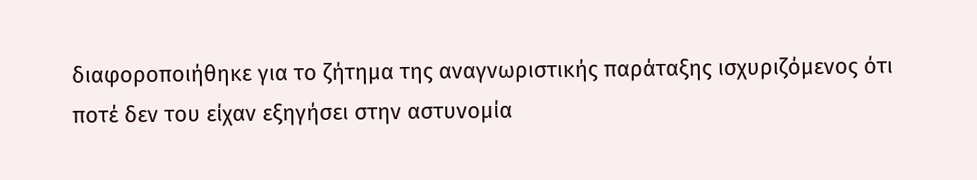διαφοροποιήθηκε για το ζήτημα της αναγνωριστικής παράταξης ισχυριζόμενος ότι ποτέ δεν του είχαν εξηγήσει στην αστυνομία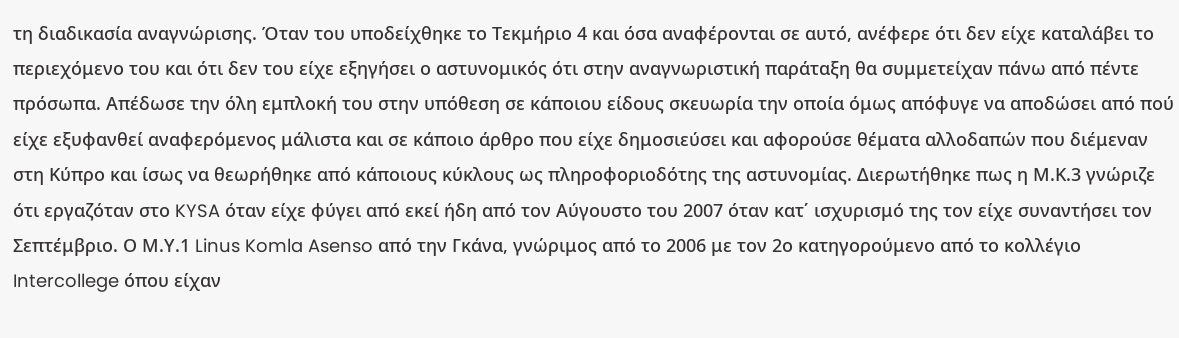τη διαδικασία αναγνώρισης. Όταν του υποδείχθηκε το Τεκμήριο 4 και όσα αναφέρονται σε αυτό, ανέφερε ότι δεν είχε καταλάβει το περιεχόμενο του και ότι δεν του είχε εξηγήσει ο αστυνομικός ότι στην αναγνωριστική παράταξη θα συμμετείχαν πάνω από πέντε πρόσωπα. Απέδωσε την όλη εμπλοκή του στην υπόθεση σε κάποιου είδους σκευωρία την οποία όμως απόφυγε να αποδώσει από πού είχε εξυφανθεί αναφερόμενος μάλιστα και σε κάποιο άρθρο που είχε δημοσιεύσει και αφορούσε θέματα αλλοδαπών που διέμεναν στη Κύπρο και ίσως να θεωρήθηκε από κάποιους κύκλους ως πληροφοριοδότης της αστυνομίας. Διερωτήθηκε πως η Μ.Κ.3 γνώριζε ότι εργαζόταν στο KYSA όταν είχε φύγει από εκεί ήδη από τον Αύγουστο του 2007 όταν κατ΄ ισχυρισμό της τον είχε συναντήσει τον Σεπτέμβριο. Ο Μ.Υ.1 Linus Komla Asenso από την Γκάνα, γνώριμος από το 2006 με τον 2ο κατηγορούμενο από το κολλέγιο Intercollege όπου είχαν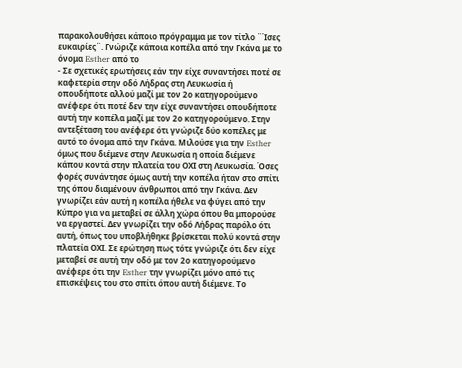παρακολουθήσει κάποιο πρόγραμμα με τον τίτλο ¨Ίσες ευκαιρίες¨. Γνώριζε κάποια κοπέλα από την Γκάνα με το όνομα Esther από το
- Σε σχετικές ερωτήσεις εάν την είχε συναντήσει ποτέ σε καφετερία στην οδό Λήδρας στη Λευκωσία ή οπουδήποτε αλλού μαζί με τον 2ο κατηγορούμενο ανέφερε ότι ποτέ δεν την είχε συναντήσει οπουδήποτε αυτή την κοπέλα μαζί με τον 2ο κατηγορούμενο. Στην αντεξέταση του ανέφερε ότι γνώριζε δύο κοπέλες με αυτό το όνομα από την Γκάνα. Μιλούσε για την Esther όμως που διέμενε στην Λευκωσία η οποία διέμενε κάπου κοντά στην πλατεία του ΟΧΙ στη Λευκωσία. Όσες φορές συνάντησε όμως αυτή την κοπέλα ήταν στο σπίτι της όπου διαμένουν άνθρωποι από την Γκάνα. Δεν γνωρίζει εάν αυτή η κοπέλα ήθελε να φύγει από την Κύπρο για να μεταβεί σε άλλη χώρα όπου θα μπορούσε να εργαστεί. Δεν γνωρίζει την οδό Λήδρας παρόλο ότι αυτή, όπως του υποβλήθηκε βρίσκεται πολύ κοντά στην πλατεία ΟΧΙ. Σε ερώτηση πως τότε γνώριζε ότι δεν είχε μεταβεί σε αυτή την οδό με τον 2ο κατηγορούμενο ανέφερε ότι την Esther την γνωρίζει μόνο από τις επισκέψεις του στο σπίτι όπου αυτή διέμενε. Το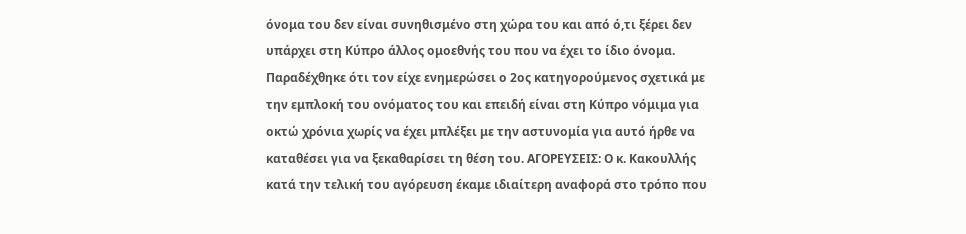όνομα του δεν είναι συνηθισμένο στη χώρα του και από ό,τι ξέρει δεν υπάρχει στη Κύπρο άλλος ομοεθνής του που να έχει το ίδιο όνομα. Παραδέχθηκε ότι τον είχε ενημερώσει ο 2ος κατηγορούμενος σχετικά με την εμπλοκή του ονόματος του και επειδή είναι στη Κύπρο νόμιμα για οκτώ χρόνια χωρίς να έχει μπλέξει με την αστυνομία για αυτό ήρθε να καταθέσει για να ξεκαθαρίσει τη θέση του. ΑΓΟΡΕΥΣΕΙΣ: Ο κ. Κακουλλής κατά την τελική του αγόρευση έκαμε ιδιαίτερη αναφορά στο τρόπο που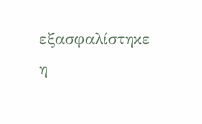εξασφαλίστηκε η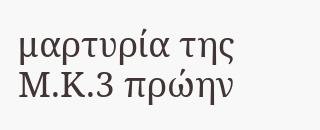μαρτυρία της Μ.Κ.3 πρώην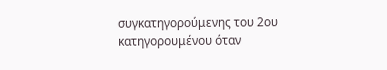συγκατηγορούμενης του 2ου κατηγορουμένου όταν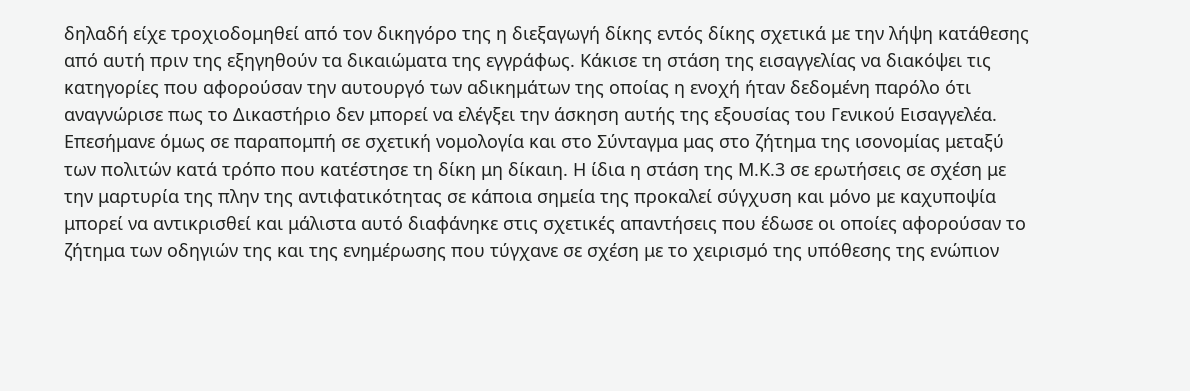δηλαδή είχε τροχιοδομηθεί από τον δικηγόρο της η διεξαγωγή δίκης εντός δίκης σχετικά με την λήψη κατάθεσης από αυτή πριν της εξηγηθούν τα δικαιώματα της εγγράφως. Κάκισε τη στάση της εισαγγελίας να διακόψει τις κατηγορίες που αφορούσαν την αυτουργό των αδικημάτων της οποίας η ενοχή ήταν δεδομένη παρόλο ότι αναγνώρισε πως το Δικαστήριο δεν μπορεί να ελέγξει την άσκηση αυτής της εξουσίας του Γενικού Εισαγγελέα. Επεσήμανε όμως σε παραπομπή σε σχετική νομολογία και στο Σύνταγμα μας στο ζήτημα της ισονομίας μεταξύ των πολιτών κατά τρόπο που κατέστησε τη δίκη μη δίκαιη. Η ίδια η στάση της Μ.Κ.3 σε ερωτήσεις σε σχέση με την μαρτυρία της πλην της αντιφατικότητας σε κάποια σημεία της προκαλεί σύγχυση και μόνο με καχυποψία μπορεί να αντικρισθεί και μάλιστα αυτό διαφάνηκε στις σχετικές απαντήσεις που έδωσε οι οποίες αφορούσαν το ζήτημα των οδηγιών της και της ενημέρωσης που τύγχανε σε σχέση με το χειρισμό της υπόθεσης της ενώπιον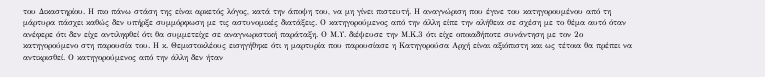του Δικαστηρίου. Η πιο πάνω στάση της είναι αρκετός λόγος, κατά την άποψη του, να μη γίνει πιστευτή. Η αναγνώριση που έγινε του κατηγορουμένου από τη μάρτυρα πάσχει καθώς δεν υπήρξε συμμόρφωση με τις αστυνομικές διατάξεις. Ο κατηγορούμενος από την άλλη είπε την αλήθεια σε σχέση με το θέμα αυτό όταν ανέφερε ότι δεν είχε αντιληφθεί ότι θα συμμετείχε σε αναγνωριστική παράταξη. Ο Μ.Υ. διέψευσε την Μ.Κ.3 ότι είχε οποιαδήποτε συνάντηση με τον 2ο κατηγορούμενο στη παρουσία του. Η κ. Θεμιστοκλέους εισηγήθηκε ότι η μαρτυρία που παρουσίασε η Κατηγορούσα Αρχή είναι αξιόπιστη και ως τέτοια θα πρέπει να αντικρισθεί. Ο κατηγορούμενος από την άλλη δεν ήταν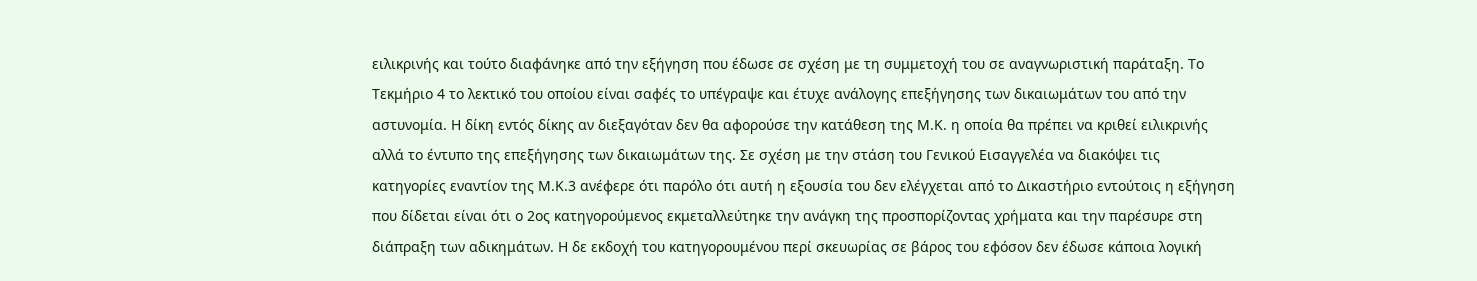ειλικρινής και τούτο διαφάνηκε από την εξήγηση που έδωσε σε σχέση με τη συμμετοχή του σε αναγνωριστική παράταξη. Το Τεκμήριο 4 το λεκτικό του οποίου είναι σαφές το υπέγραψε και έτυχε ανάλογης επεξήγησης των δικαιωμάτων του από την αστυνομία. Η δίκη εντός δίκης αν διεξαγόταν δεν θα αφορούσε την κατάθεση της Μ.Κ. η οποία θα πρέπει να κριθεί ειλικρινής αλλά το έντυπο της επεξήγησης των δικαιωμάτων της. Σε σχέση με την στάση του Γενικού Εισαγγελέα να διακόψει τις κατηγορίες εναντίον της Μ.Κ.3 ανέφερε ότι παρόλο ότι αυτή η εξουσία του δεν ελέγχεται από το Δικαστήριο εντούτοις η εξήγηση που δίδεται είναι ότι ο 2ος κατηγορούμενος εκμεταλλεύτηκε την ανάγκη της προσπορίζοντας χρήματα και την παρέσυρε στη διάπραξη των αδικημάτων. Η δε εκδοχή του κατηγορουμένου περί σκευωρίας σε βάρος του εφόσον δεν έδωσε κάποια λογική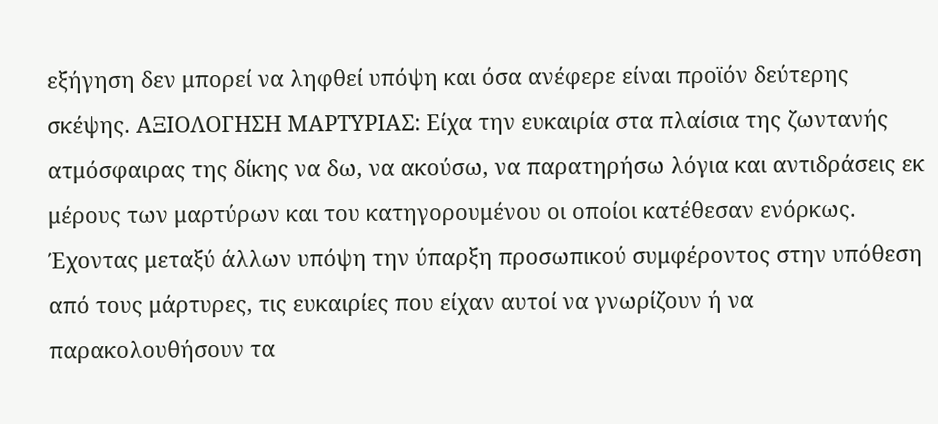εξήγηση δεν μπορεί να ληφθεί υπόψη και όσα ανέφερε είναι προϊόν δεύτερης σκέψης. ΑΞΙΟΛΟΓΗΣΗ ΜΑΡΤΥΡΙΑΣ: Είχα την ευκαιρία στα πλαίσια της ζωντανής ατμόσφαιρας της δίκης να δω, να ακούσω, να παρατηρήσω λόγια και αντιδράσεις εκ μέρους των μαρτύρων και του κατηγορουμένου οι οποίοι κατέθεσαν ενόρκως. Έχοντας μεταξύ άλλων υπόψη την ύπαρξη προσωπικού συμφέροντος στην υπόθεση από τους μάρτυρες, τις ευκαιρίες που είχαν αυτοί να γνωρίζουν ή να παρακολουθήσουν τα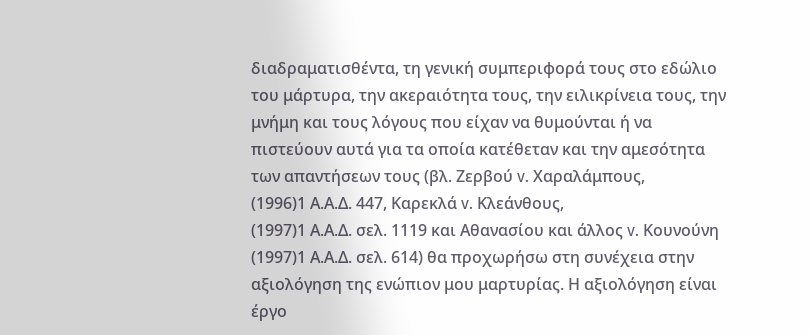διαδραματισθέντα, τη γενική συμπεριφορά τους στο εδώλιο του μάρτυρα, την ακεραιότητα τους, την ειλικρίνεια τους, την μνήμη και τους λόγους που είχαν να θυμούνται ή να πιστεύουν αυτά για τα οποία κατέθεταν και την αμεσότητα των απαντήσεων τους (βλ. Ζερβού v. Χαραλάμπους,
(1996)1 Α.Α.Δ. 447, Καρεκλά v. Κλεάνθους,
(1997)1 Α.Α.Δ. σελ. 1119 και Αθανασίου και άλλος v. Κουνούνη
(1997)1 Α.Α.Δ. σελ. 614) θα προχωρήσω στη συνέχεια στην αξιολόγηση της ενώπιον μου μαρτυρίας. Η αξιολόγηση είναι έργο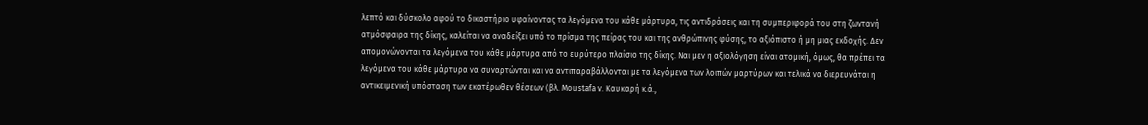λεπτό και δύσκολο αφού το δικαστήριο υφαίνοντας τα λεγόμενα του κάθε μάρτυρα, τις αντιδράσεις και τη συμπεριφορά του στη ζωντανή ατμόσφαιρα της δίκης, καλείται να αναδείξει υπό το πρίσμα της πείρας του και της ανθρώπινης φύσης, το αξιόπιστο ή μη μιας εκδοχής. Δεν απομονώνονται τα λεγόμενα του κάθε μάρτυρα από το ευρύτερο πλαίσιο της δίκης. Ναι μεν η αξιολόγηση είναι ατομική, όμως, θα πρέπει τα λεγόμενα του κάθε μάρτυρα να συναρτώνται και να αντιπαραβάλλονται με τα λεγόμενα των λοιπών μαρτύρων και τελικά να διερευνάται η αντικειμενική υπόσταση των εκατέρωθεν θέσεων (βλ. Moustafa v. Καυκαρή κ.ά.,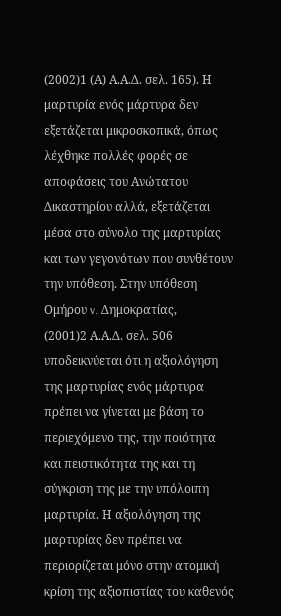(2002)1 (Α) Α.Α.Δ. σελ. 165). Η μαρτυρία ενός μάρτυρα δεν εξετάζεται μικροσκοπικά, όπως λέχθηκε πολλές φορές σε αποφάσεις του Ανώτατου Δικαστηρίου αλλά, εξετάζεται μέσα στο σύνολο της μαρτυρίας και των γεγονότων που συνθέτουν την υπόθεση. Στην υπόθεση Ομήρου v. Δημοκρατίας,
(2001)2 Α.Α.Δ. σελ. 506 υποδεικνύεται ότι η αξιολόγηση της μαρτυρίας ενός μάρτυρα πρέπει να γίνεται με βάση το περιεχόμενο της, την ποιότητα και πειστικότητα της και τη σύγκριση της με την υπόλοιπη μαρτυρία. Η αξιολόγηση της μαρτυρίας δεν πρέπει να περιορίζεται μόνο στην ατομική κρίση της αξιοπιστίας του καθενός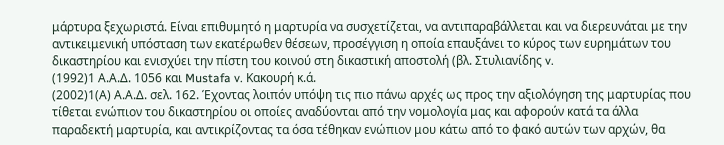μάρτυρα ξεχωριστά. Είναι επιθυμητό η μαρτυρία να συσχετίζεται, να αντιπαραβάλλεται και να διερευνάται με την αντικειμενική υπόσταση των εκατέρωθεν θέσεων, προσέγγιση η οποία επαυξάνει το κύρος των ευρημάτων του δικαστηρίου και ενισχύει την πίστη του κοινού στη δικαστική αποστολή (βλ. Στυλιανίδης v.
(1992)1 Α.Α.Δ. 1056 και Mustafa v. Κακουρή κ.ά.
(2002)1(Α) Α.Α.Δ. σελ. 162. Έχοντας λοιπόν υπόψη τις πιο πάνω αρχές ως προς την αξιολόγηση της μαρτυρίας που τίθεται ενώπιον του δικαστηρίου οι οποίες αναδύονται από την νομολογία μας και αφορούν κατά τα άλλα παραδεκτή μαρτυρία, και αντικρίζοντας τα όσα τέθηκαν ενώπιον μου κάτω από το φακό αυτών των αρχών, θα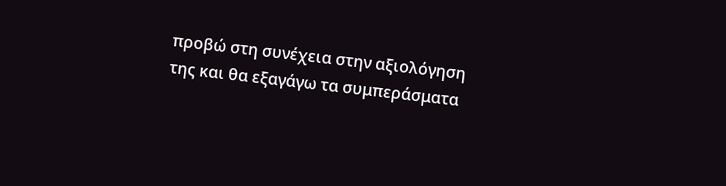προβώ στη συνέχεια στην αξιολόγηση της και θα εξαγάγω τα συμπεράσματα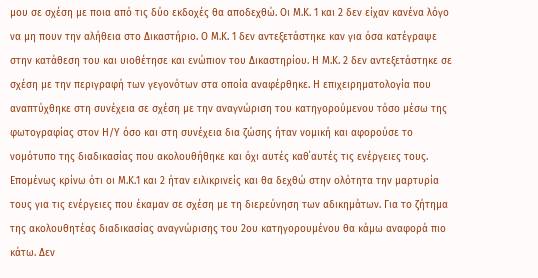μου σε σχέση με ποια από τις δύο εκδοχές θα αποδεχθώ. Οι Μ.Κ. 1 και 2 δεν είχαν κανένα λόγο να μη πουν την αλήθεια στο Δικαστήριο. Ο Μ.Κ. 1 δεν αντεξετάστηκε καν για όσα κατέγραψε στην κατάθεση του και υιοθέτησε και ενώπιον του Δικαστηρίου. Η Μ.Κ. 2 δεν αντεξετάστηκε σε σχέση με την περιγραφή των γεγονότων στα οποία αναφέρθηκε. Η επιχειρηματολογία που αναπτύχθηκε στη συνέχεια σε σχέση με την αναγνώριση του κατηγορούμενου τόσο μέσω της φωτογραφίας στον Η/Υ όσο και στη συνέχεια δια ζώσης ήταν νομική και αφορούσε το νομότυπο της διαδικασίας που ακολουθήθηκε και όχι αυτές καθ΄αυτές τις ενέργειες τους. Επομένως κρίνω ότι οι Μ.Κ.1 και 2 ήταν ειλικρινείς και θα δεχθώ στην ολότητα την μαρτυρία τους για τις ενέργειες που έκαμαν σε σχέση με τη διερεύνηση των αδικημάτων. Για το ζήτημα της ακολουθητέας διαδικασίας αναγνώρισης του 2ου κατηγορουμένου θα κάμω αναφορά πιο κάτω. Δεν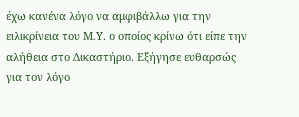έχω κανένα λόγο να αμφιβάλλω για την ειλικρίνεια του Μ.Υ. ο οποίος κρίνω ότι είπε την αλήθεια στο Δικαστήριο. Εξήγησε ευθαρσώς για τον λόγο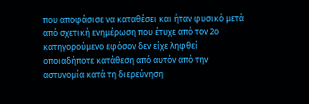που αποφάσισε να καταθέσει και ήταν φυσικό μετά από σχετική ενημέρωση που έτυχε από τον 2ο κατηγορούμενο εφόσον δεν είχε ληφθεί οποιαδήποτε κατάθεση από αυτόν από την αστυνομία κατά τη διερεύνηση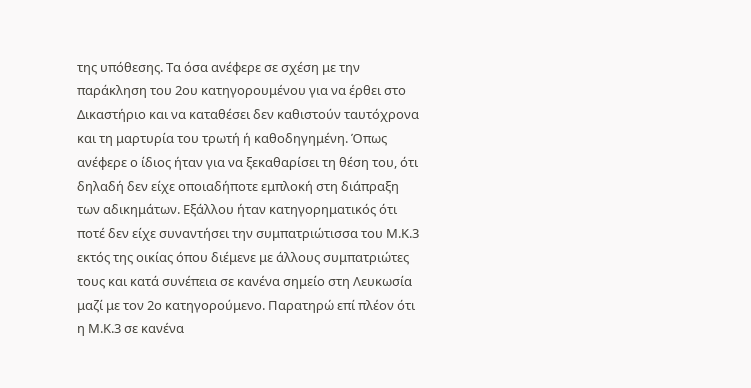της υπόθεσης. Τα όσα ανέφερε σε σχέση με την παράκληση του 2ου κατηγορουμένου για να έρθει στο Δικαστήριο και να καταθέσει δεν καθιστούν ταυτόχρονα και τη μαρτυρία του τρωτή ή καθοδηγημένη. Όπως ανέφερε ο ίδιος ήταν για να ξεκαθαρίσει τη θέση του, ότι δηλαδή δεν είχε οποιαδήποτε εμπλοκή στη διάπραξη των αδικημάτων. Εξάλλου ήταν κατηγορηματικός ότι ποτέ δεν είχε συναντήσει την συμπατριώτισσα του Μ.Κ.3 εκτός της οικίας όπου διέμενε με άλλους συμπατριώτες τους και κατά συνέπεια σε κανένα σημείο στη Λευκωσία μαζί με τον 2ο κατηγορούμενο. Παρατηρώ επί πλέον ότι η Μ.Κ.3 σε κανένα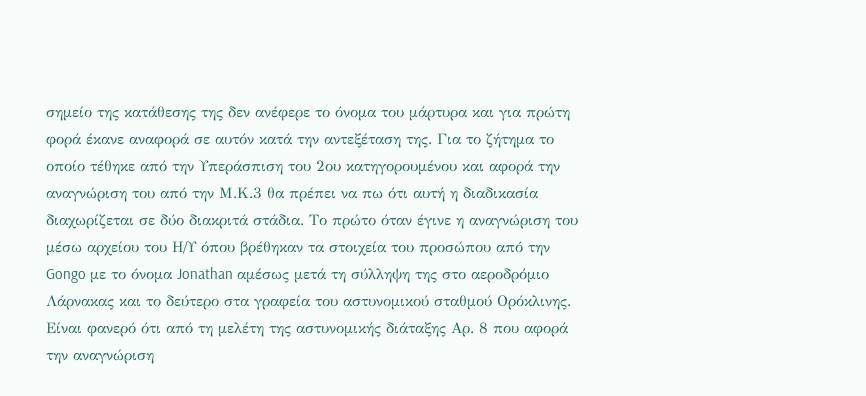σημείο της κατάθεσης της δεν ανέφερε το όνομα του μάρτυρα και για πρώτη φορά έκανε αναφορά σε αυτόν κατά την αντεξέταση της. Για το ζήτημα το οποίο τέθηκε από την Υπεράσπιση του 2ου κατηγορουμένου και αφορά την αναγνώριση του από την Μ.Κ.3 θα πρέπει να πω ότι αυτή η διαδικασία διαχωρίζεται σε δύο διακριτά στάδια. Το πρώτο όταν έγινε η αναγνώριση του μέσω αρχείου του Η/Υ όπου βρέθηκαν τα στοιχεία του προσώπου από την Gongo με το όνομα Jonathan αμέσως μετά τη σύλληψη της στο αεροδρόμιο Λάρνακας και το δεύτερο στα γραφεία του αστυνομικού σταθμού Ορόκλινης. Είναι φανερό ότι από τη μελέτη της αστυνομικής διάταξης Αρ. 8 που αφορά την αναγνώριση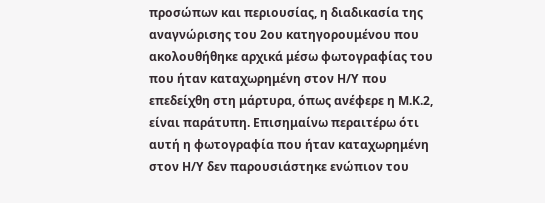προσώπων και περιουσίας, η διαδικασία της αναγνώρισης του 2ου κατηγορουμένου που ακολουθήθηκε αρχικά μέσω φωτογραφίας του που ήταν καταχωρημένη στον Η/Υ που επεδείχθη στη μάρτυρα, όπως ανέφερε η Μ.Κ.2, είναι παράτυπη. Επισημαίνω περαιτέρω ότι αυτή η φωτογραφία που ήταν καταχωρημένη στον Η/Υ δεν παρουσιάστηκε ενώπιον του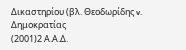Δικαστηρίου (βλ. Θεοδωρίδης v. Δημοκρατίας
(2001)2 Α.Α.Δ.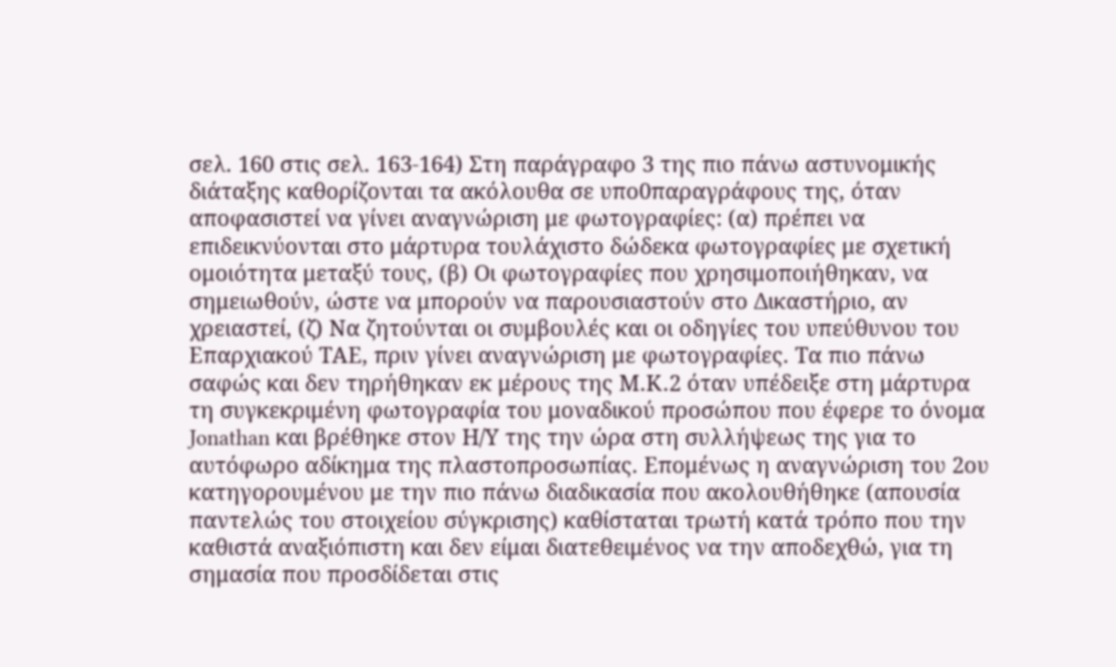σελ. 160 στις σελ. 163-164) Στη παράγραφο 3 της πιο πάνω αστυνομικής διάταξης καθορίζονται τα ακόλουθα σε υπο0παραγράφους της, όταν αποφασιστεί να γίνει αναγνώριση με φωτογραφίες: (α) πρέπει να επιδεικνύονται στο μάρτυρα τουλάχιστο δώδεκα φωτογραφίες με σχετική ομοιότητα μεταξύ τους, (β) Οι φωτογραφίες που χρησιμοποιήθηκαν, να σημειωθούν, ώστε να μπορούν να παρουσιαστούν στο Δικαστήριο, αν χρειαστεί, (ζ) Να ζητούνται οι συμβουλές και οι οδηγίες του υπεύθυνου του Επαρχιακού ΤΑΕ, πριν γίνει αναγνώριση με φωτογραφίες. Τα πιο πάνω σαφώς και δεν τηρήθηκαν εκ μέρους της Μ.Κ.2 όταν υπέδειξε στη μάρτυρα τη συγκεκριμένη φωτογραφία του μοναδικού προσώπου που έφερε το όνομα Jonathan και βρέθηκε στον Η/Υ της την ώρα στη συλλήψεως της για το αυτόφωρο αδίκημα της πλαστοπροσωπίας. Επομένως η αναγνώριση του 2ου κατηγορουμένου με την πιο πάνω διαδικασία που ακολουθήθηκε (απουσία παντελώς του στοιχείου σύγκρισης) καθίσταται τρωτή κατά τρόπο που την καθιστά αναξιόπιστη και δεν είμαι διατεθειμένος να την αποδεχθώ, για τη σημασία που προσδίδεται στις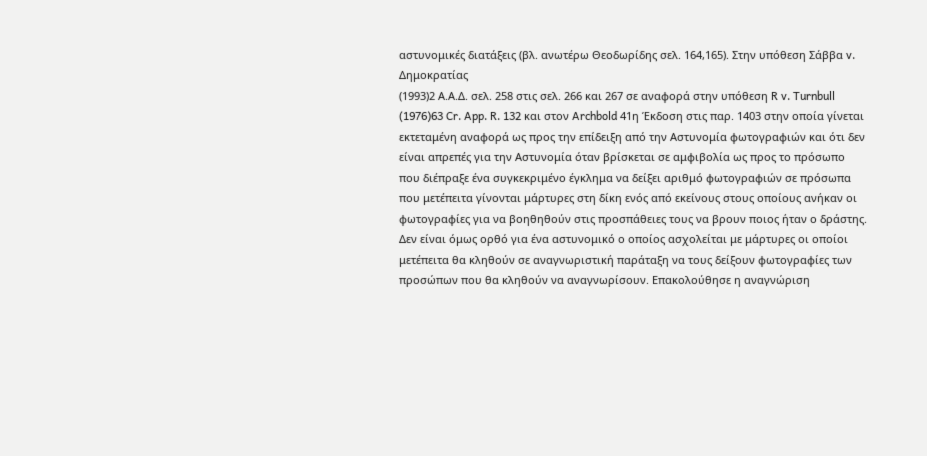αστυνομικές διατάξεις (βλ. ανωτέρω Θεοδωρίδης σελ. 164,165). Στην υπόθεση Σάββα v. Δημοκρατίας
(1993)2 Α.Α.Δ. σελ. 258 στις σελ. 266 και 267 σε αναφορά στην υπόθεση R v. Turnbull
(1976)63 Cr. App. R. 132 και στον Archbold 41η Έκδοση στις παρ. 1403 στην οποία γίνεται εκτεταμένη αναφορά ως προς την επίδειξη από την Αστυνομία φωτογραφιών και ότι δεν είναι απρεπές για την Αστυνομία όταν βρίσκεται σε αμφιβολία ως προς το πρόσωπο που διέπραξε ένα συγκεκριμένο έγκλημα να δείξει αριθμό φωτογραφιών σε πρόσωπα που μετέπειτα γίνονται μάρτυρες στη δίκη ενός από εκείνους στους οποίους ανήκαν οι φωτογραφίες για να βοηθηθούν στις προσπάθειες τους να βρουν ποιος ήταν ο δράστης. Δεν είναι όμως ορθό για ένα αστυνομικό ο οποίος ασχολείται με μάρτυρες οι οποίοι μετέπειτα θα κληθούν σε αναγνωριστική παράταξη να τους δείξουν φωτογραφίες των προσώπων που θα κληθούν να αναγνωρίσουν. Επακολούθησε η αναγνώριση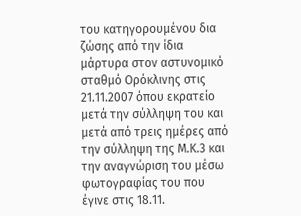του κατηγορουμένου δια ζώσης από την ίδια μάρτυρα στον αστυνομικό σταθμό Ορόκλινης στις 21.11.2007 όπου εκρατείο μετά την σύλληψη του και μετά από τρεις ημέρες από την σύλληψη της Μ.Κ.3 και την αναγνώριση του μέσω φωτογραφίας του που έγινε στις 18.11.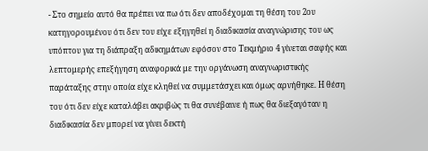- Στο σημείο αυτό θα πρέπει να πω ότι δεν αποδέχομαι τη θέση του 2ου κατηγορουμένου ότι δεν του είχε εξηγηθεί η διαδικασία αναγνώρισης του ως υπόπτου για τη διάπραξη αδικημάτων εφόσον στο Τεκμήριο 4 γίνεται σαφής και λεπτομερής επεξήγηση αναφορικά με την οργάνωση αναγνωριστικής παράταξης στην οποία είχε κληθεί να συμμετάσχει και όμως αρνήθηκε. Η θέση του ότι δεν είχε καταλάβει ακριβώς τι θα συνέβαινε ή πως θα διεξαγόταν η διαδικασία δεν μπορεί να γίνει δεκτή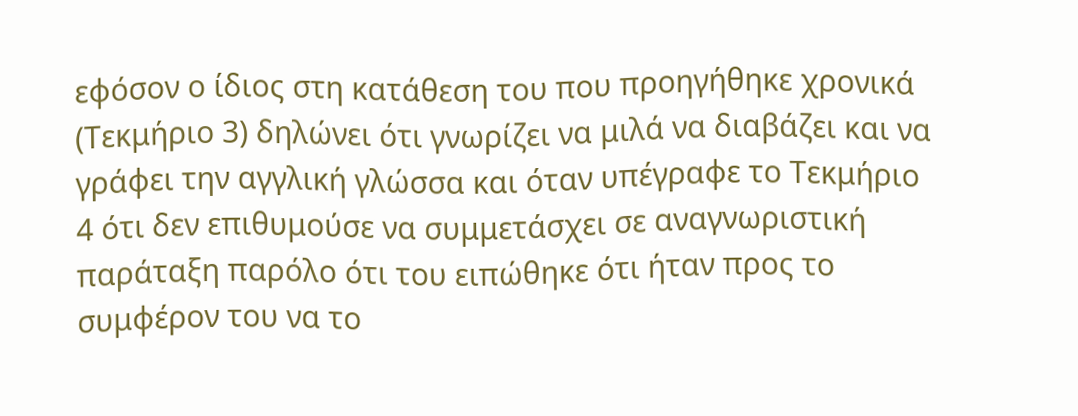εφόσον ο ίδιος στη κατάθεση του που προηγήθηκε χρονικά (Τεκμήριο 3) δηλώνει ότι γνωρίζει να μιλά να διαβάζει και να γράφει την αγγλική γλώσσα και όταν υπέγραφε το Τεκμήριο 4 ότι δεν επιθυμούσε να συμμετάσχει σε αναγνωριστική παράταξη παρόλο ότι του ειπώθηκε ότι ήταν προς το συμφέρον του να το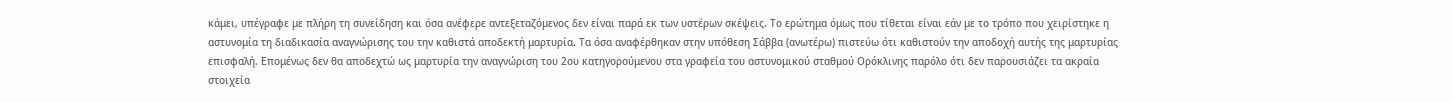κάμει, υπέγραφε με πλήρη τη συνείδηση και όσα ανέφερε αντεξεταζόμενος δεν είναι παρά εκ των υστέρων σκέψεις. Το ερώτημα όμως που τίθεται είναι εάν με το τρόπο που χειρίστηκε η αστυνομία τη διαδικασία αναγνώρισης του την καθιστά αποδεκτή μαρτυρία. Τα όσα αναφέρθηκαν στην υπόθεση Σάββα (ανωτέρω) πιστεύω ότι καθιστούν την αποδοχή αυτής της μαρτυρίας επισφαλή. Επομένως δεν θα αποδεχτώ ως μαρτυρία την αναγνώριση του 2ου κατηγορούμενου στα γραφεία του αστυνομικού σταθμού Ορόκλινης παρόλο ότι δεν παρουσιάζει τα ακραία στοιχεία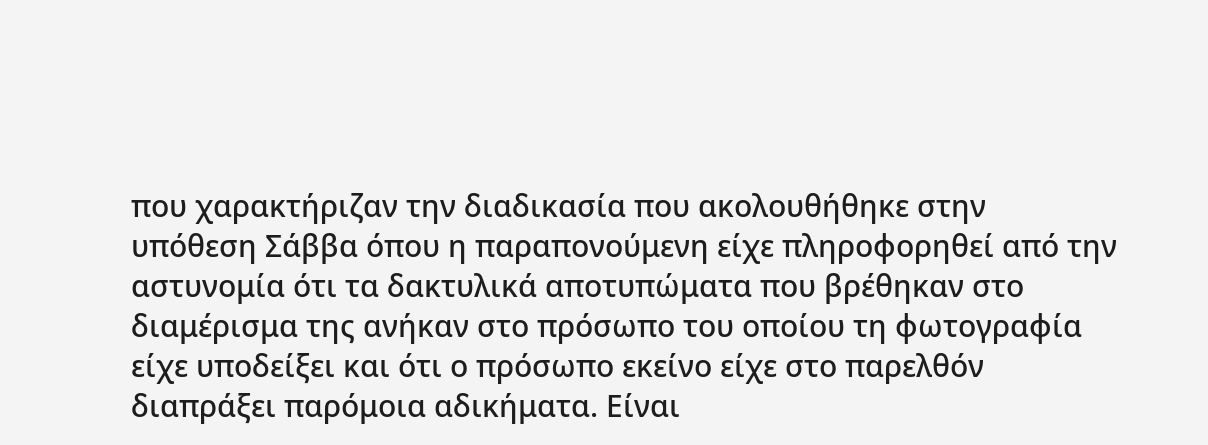που χαρακτήριζαν την διαδικασία που ακολουθήθηκε στην υπόθεση Σάββα όπου η παραπονούμενη είχε πληροφορηθεί από την αστυνομία ότι τα δακτυλικά αποτυπώματα που βρέθηκαν στο διαμέρισμα της ανήκαν στο πρόσωπο του οποίου τη φωτογραφία είχε υποδείξει και ότι ο πρόσωπο εκείνο είχε στο παρελθόν διαπράξει παρόμοια αδικήματα. Είναι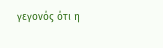γεγονός ότι η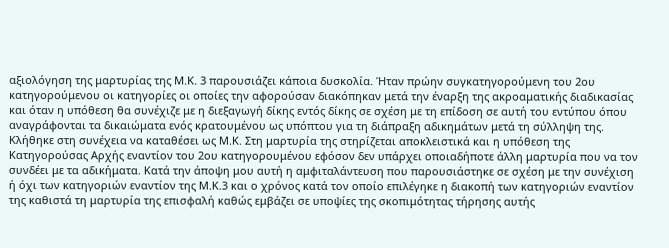αξιολόγηση της μαρτυρίας της Μ.Κ. 3 παρουσιάζει κάποια δυσκολία. Ήταν πρώην συγκατηγορούμενη του 2ου κατηγορούμενου οι κατηγορίες οι οποίες την αφορούσαν διακόπηκαν μετά την έναρξη της ακροαματικής διαδικασίας και όταν η υπόθεση θα συνέχιζε με η διεξαγωγή δίκης εντός δίκης σε σχέση με τη επίδοση σε αυτή του εντύπου όπου αναγράφονται τα δικαιώματα ενός κρατουμένου ως υπόπτου για τη διάπραξη αδικημάτων μετά τη σύλληψη της. Κλήθηκε στη συνέχεια να καταθέσει ως Μ.Κ. Στη μαρτυρία της στηρίζεται αποκλειστικά και η υπόθεση της Κατηγορούσας Αρχής εναντίον του 2ου κατηγορουμένου εφόσον δεν υπάρχει οποιαδήποτε άλλη μαρτυρία που να τον συνδέει με τα αδικήματα. Κατά την άποψη μου αυτή η αμφιταλάντευση που παρουσιάστηκε σε σχέση με την συνέχιση ή όχι των κατηγοριών εναντίον της Μ.Κ.3 και ο χρόνος κατά τον οποίο επιλέγηκε η διακοπή των κατηγοριών εναντίον της καθιστά τη μαρτυρία της επισφαλή καθώς εμβάζει σε υποψίες της σκοπιμότητας τήρησης αυτής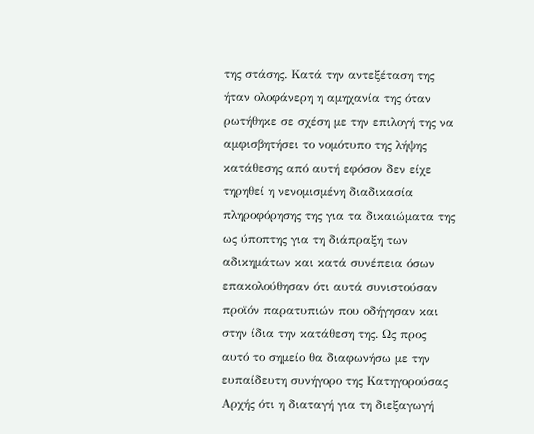της στάσης. Κατά την αντεξέταση της ήταν ολοφάνερη η αμηχανία της όταν ρωτήθηκε σε σχέση με την επιλογή της να αμφισβητήσει το νομότυπο της λήψης κατάθεσης από αυτή εφόσον δεν είχε τηρηθεί η νενομισμένη διαδικασία πληροφόρησης της για τα δικαιώματα της ως ύποπτης για τη διάπραξη των αδικημάτων και κατά συνέπεια όσων επακολούθησαν ότι αυτά συνιστούσαν προϊόν παρατυπιών που οδήγησαν και στην ίδια την κατάθεση της. Ως προς αυτό το σημείο θα διαφωνήσω με την ευπαίδευτη συνήγορο της Κατηγορούσας Αρχής ότι η διαταγή για τη διεξαγωγή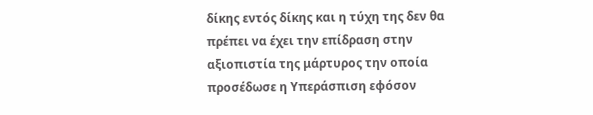δίκης εντός δίκης και η τύχη της δεν θα πρέπει να έχει την επίδραση στην αξιοπιστία της μάρτυρος την οποία προσέδωσε η Υπεράσπιση εφόσον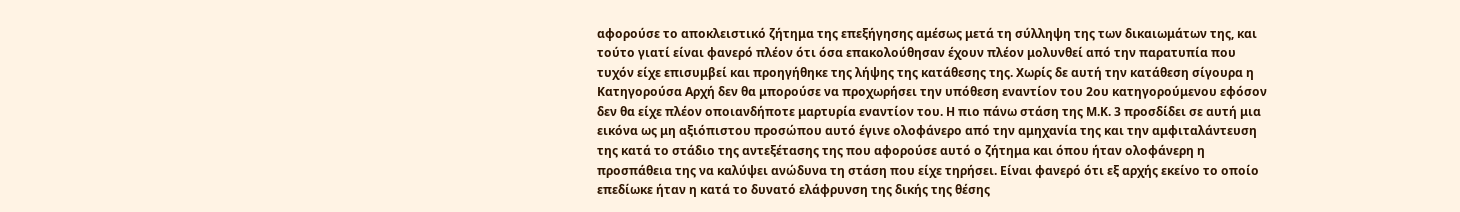αφορούσε το αποκλειστικό ζήτημα της επεξήγησης αμέσως μετά τη σύλληψη της των δικαιωμάτων της, και τούτο γιατί είναι φανερό πλέον ότι όσα επακολούθησαν έχουν πλέον μολυνθεί από την παρατυπία που τυχόν είχε επισυμβεί και προηγήθηκε της λήψης της κατάθεσης της. Χωρίς δε αυτή την κατάθεση σίγουρα η Κατηγορούσα Αρχή δεν θα μπορούσε να προχωρήσει την υπόθεση εναντίον του 2ου κατηγορούμενου εφόσον δεν θα είχε πλέον οποιανδήποτε μαρτυρία εναντίον του. Η πιο πάνω στάση της Μ.Κ. 3 προσδίδει σε αυτή μια εικόνα ως μη αξιόπιστου προσώπου αυτό έγινε ολοφάνερο από την αμηχανία της και την αμφιταλάντευση της κατά το στάδιο της αντεξέτασης της που αφορούσε αυτό ο ζήτημα και όπου ήταν ολοφάνερη η προσπάθεια της να καλύψει ανώδυνα τη στάση που είχε τηρήσει. Είναι φανερό ότι εξ αρχής εκείνο το οποίο επεδίωκε ήταν η κατά το δυνατό ελάφρυνση της δικής της θέσης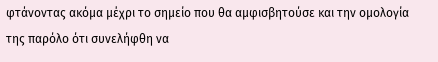φτάνοντας ακόμα μέχρι το σημείο που θα αμφισβητούσε και την ομολογία της παρόλο ότι συνελήφθη να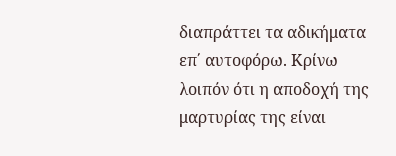διαπράττει τα αδικήματα επ΄ αυτοφόρω. Κρίνω λοιπόν ότι η αποδοχή της μαρτυρίας της είναι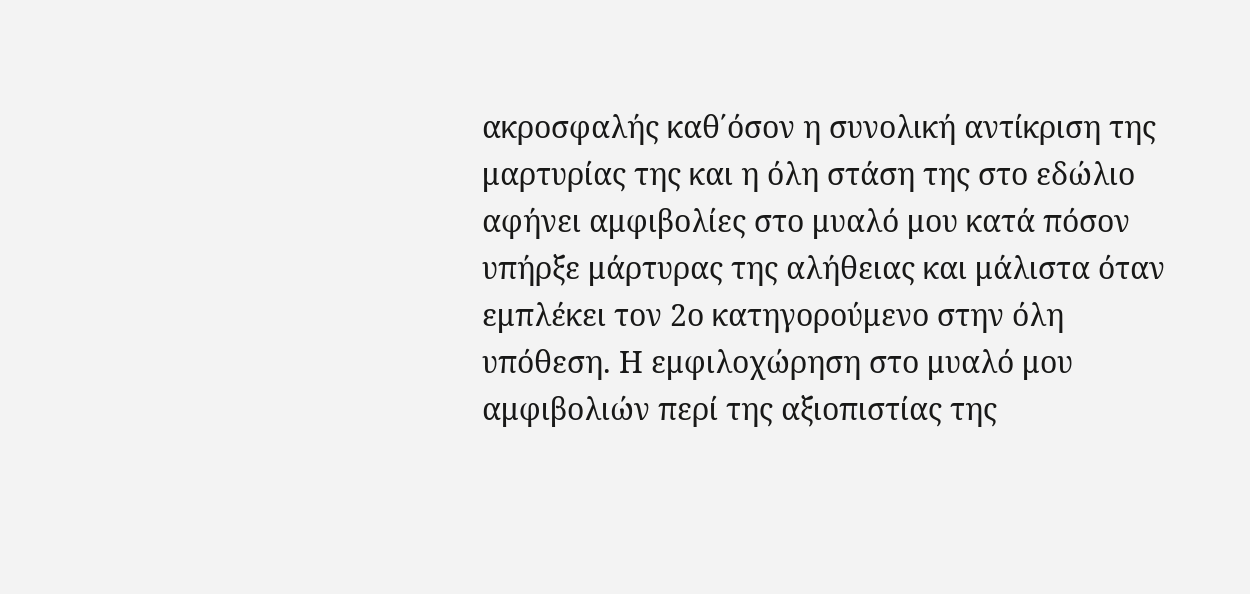ακροσφαλής καθ΄όσον η συνολική αντίκριση της μαρτυρίας της και η όλη στάση της στο εδώλιο αφήνει αμφιβολίες στο μυαλό μου κατά πόσον υπήρξε μάρτυρας της αλήθειας και μάλιστα όταν εμπλέκει τον 2ο κατηγορούμενο στην όλη υπόθεση. Η εμφιλοχώρηση στο μυαλό μου αμφιβολιών περί της αξιοπιστίας της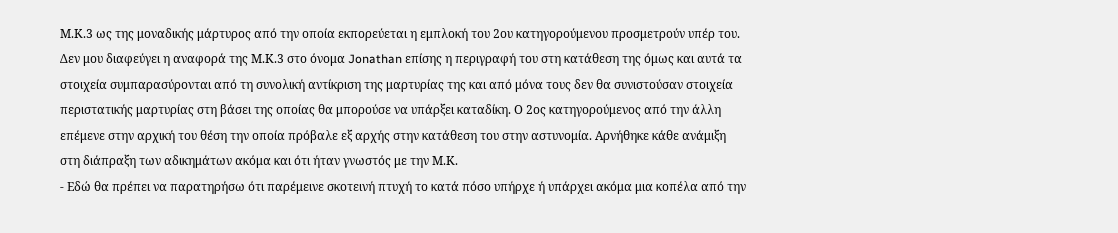Μ.Κ.3 ως της μοναδικής μάρτυρος από την οποία εκπορεύεται η εμπλοκή του 2ου κατηγορούμενου προσμετρούν υπέρ του. Δεν μου διαφεύγει η αναφορά της Μ.Κ.3 στο όνομα Jonathan επίσης η περιγραφή του στη κατάθεση της όμως και αυτά τα στοιχεία συμπαρασύρονται από τη συνολική αντίκριση της μαρτυρίας της και από μόνα τους δεν θα συνιστούσαν στοιχεία περιστατικής μαρτυρίας στη βάσει της οποίας θα μπορούσε να υπάρξει καταδίκη. Ο 2ος κατηγορούμενος από την άλλη επέμενε στην αρχική του θέση την οποία πρόβαλε εξ αρχής στην κατάθεση του στην αστυνομία. Αρνήθηκε κάθε ανάμιξη στη διάπραξη των αδικημάτων ακόμα και ότι ήταν γνωστός με την Μ.Κ.
- Εδώ θα πρέπει να παρατηρήσω ότι παρέμεινε σκοτεινή πτυχή το κατά πόσο υπήρχε ή υπάρχει ακόμα μια κοπέλα από την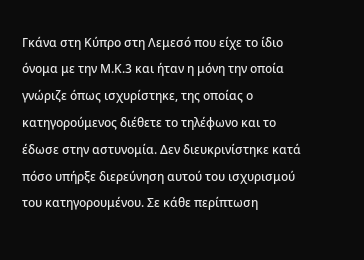Γκάνα στη Κύπρο στη Λεμεσό που είχε το ίδιο όνομα με την Μ.Κ.3 και ήταν η μόνη την οποία γνώριζε όπως ισχυρίστηκε, της οποίας ο κατηγορούμενος διέθετε το τηλέφωνο και το έδωσε στην αστυνομία. Δεν διευκρινίστηκε κατά πόσο υπήρξε διερεύνηση αυτού του ισχυρισμού του κατηγορουμένου. Σε κάθε περίπτωση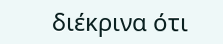διέκρινα ότι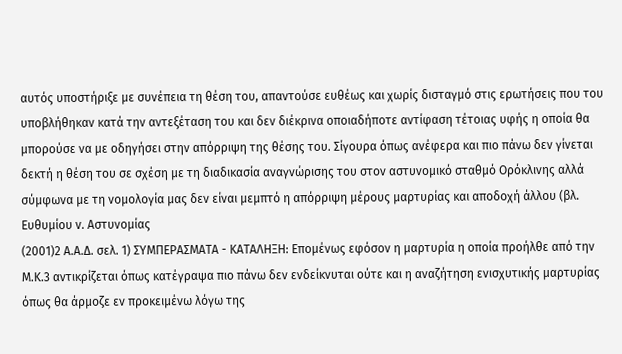αυτός υποστήριξε με συνέπεια τη θέση του, απαντούσε ευθέως και χωρίς δισταγμό στις ερωτήσεις που του υποβλήθηκαν κατά την αντεξέταση του και δεν διέκρινα οποιαδήποτε αντίφαση τέτοιας υφής η οποία θα μπορούσε να με οδηγήσει στην απόρριψη της θέσης του. Σίγουρα όπως ανέφερα και πιο πάνω δεν γίνεται δεκτή η θέση του σε σχέση με τη διαδικασία αναγνώρισης του στον αστυνομικό σταθμό Ορόκλινης αλλά σύμφωνα με τη νομολογία μας δεν είναι μεμπτό η απόρριψη μέρους μαρτυρίας και αποδοχή άλλου (βλ. Ευθυμίου v. Αστυνομίας
(2001)2 Α.Α.Δ. σελ. 1) ΣΥΜΠΕΡΑΣΜΑΤΑ - ΚΑΤΑΛΗΞΗ: Επομένως εφόσον η μαρτυρία η οποία προήλθε από την Μ.Κ.3 αντικρίζεται όπως κατέγραψα πιο πάνω δεν ενδείκνυται ούτε και η αναζήτηση ενισχυτικής μαρτυρίας όπως θα άρμοζε εν προκειμένω λόγω της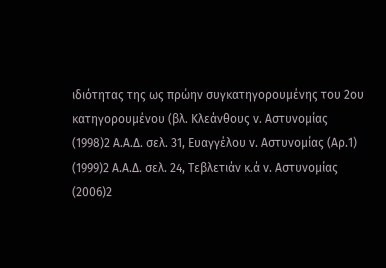ιδιότητας της ως πρώην συγκατηγορουμένης του 2ου κατηγορουμένου (βλ. Κλεάνθους v. Αστυνομίας
(1998)2 Α.Α.Δ. σελ. 31, Ευαγγέλου v. Αστυνομίας (Αρ.1)
(1999)2 Α.Α.Δ. σελ. 24, Τεβλετιάν κ.ά v. Αστυνομίας
(2006)2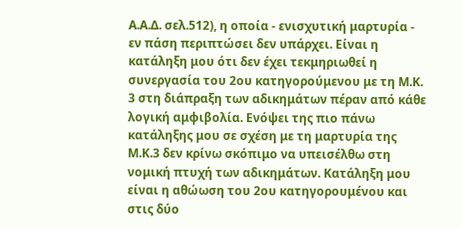Α.Α.Δ. σελ.512), η οποία - ενισχυτική μαρτυρία - εν πάση περιπτώσει δεν υπάρχει. Είναι η κατάληξη μου ότι δεν έχει τεκμηριωθεί η συνεργασία του 2ου κατηγορούμενου με τη Μ.Κ. 3 στη διάπραξη των αδικημάτων πέραν από κάθε λογική αμφιβολία. Ενόψει της πιο πάνω κατάληξης μου σε σχέση με τη μαρτυρία της Μ.Κ.3 δεν κρίνω σκόπιμο να υπεισέλθω στη νομική πτυχή των αδικημάτων. Κατάληξη μου είναι η αθώωση του 2ου κατηγορουμένου και στις δύο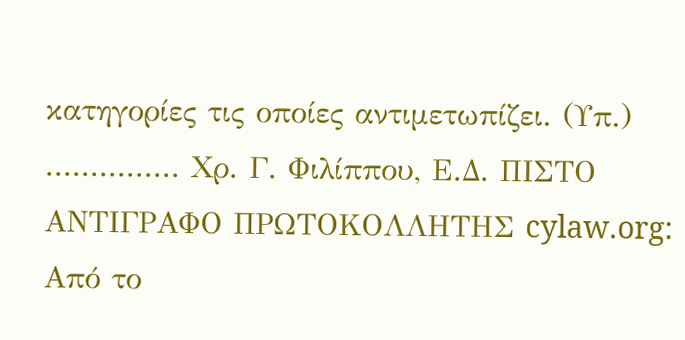κατηγορίες τις οποίες αντιμετωπίζει. (Υπ.) ............... Χρ. Γ. Φιλίππου, Ε.Δ. ΠΙΣΤΟ ΑΝΤΙΓΡΑΦΟ ΠΡΩΤΟΚΟΛΛΗΤΗΣ cylaw.org: Από το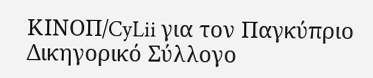ΚΙΝOΠ/CyLii για τον Παγκύπριο Δικηγορικό Σύλλογο